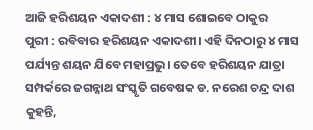ଆଜି ହରିଶୟନ ଏକାଦଶୀ : ୪ ମାସ ଶୋଇବେ ଠାକୁର
ପୁରୀ : ରବିବାର ହରିଶୟନ ଏକାଦଶୀ। ଏହି ଦିନଠାରୁ ୪ ମାସ ପର୍ଯ୍ୟନ୍ତ ଶୟନ ଯିବେ ମହାପ୍ରଭୁ। ତେବେ ହରିଶୟନ ଯାତ୍ରା ସମ୍ପର୍କରେ ଜଗନ୍ନାଥ ସଂସ୍କୃତି ଗବେଷକ ଡ. ନରେଶ ଚନ୍ଦ୍ର ଦାଶ କୁହନ୍ତି,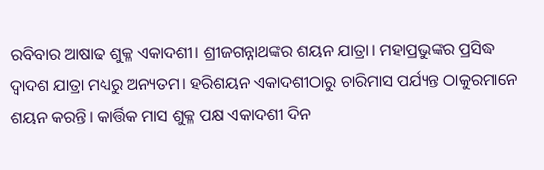ରବିବାର ଆଷାଢ ଶୁକ୍ଳ ଏକାଦଶୀ। ଶ୍ରୀଜଗନ୍ନାଥଙ୍କର ଶୟନ ଯାତ୍ରା। ମହାପ୍ରଭୁଙ୍କର ପ୍ରସିଦ୍ଧ ଦ୍ୱାଦଶ ଯାତ୍ରା ମଧ୍ୟରୁ ଅନ୍ୟତମ। ହରିଶୟନ ଏକାଦଶୀଠାରୁ ଚାରିମାସ ପର୍ଯ୍ୟନ୍ତ ଠାକୁରମାନେ ଶୟନ କରନ୍ତି। କାର୍ତ୍ତିକ ମାସ ଶୁକ୍ଳ ପକ୍ଷ ଏକାଦଶୀ ଦିନ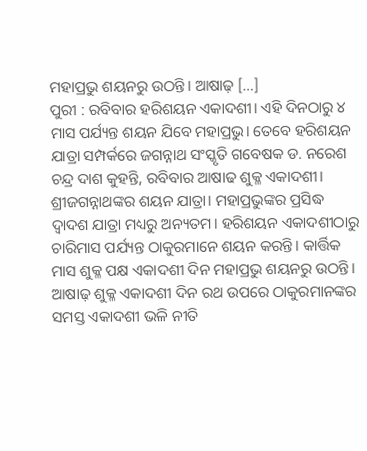ମହାପ୍ରଭୁ ଶୟନରୁ ଉଠନ୍ତି। ଆଷାଢ଼ […]
ପୁରୀ : ରବିବାର ହରିଶୟନ ଏକାଦଶୀ। ଏହି ଦିନଠାରୁ ୪ ମାସ ପର୍ଯ୍ୟନ୍ତ ଶୟନ ଯିବେ ମହାପ୍ରଭୁ। ତେବେ ହରିଶୟନ ଯାତ୍ରା ସମ୍ପର୍କରେ ଜଗନ୍ନାଥ ସଂସ୍କୃତି ଗବେଷକ ଡ. ନରେଶ ଚନ୍ଦ୍ର ଦାଶ କୁହନ୍ତି, ରବିବାର ଆଷାଢ ଶୁକ୍ଳ ଏକାଦଶୀ। ଶ୍ରୀଜଗନ୍ନାଥଙ୍କର ଶୟନ ଯାତ୍ରା। ମହାପ୍ରଭୁଙ୍କର ପ୍ରସିଦ୍ଧ ଦ୍ୱାଦଶ ଯାତ୍ରା ମଧ୍ୟରୁ ଅନ୍ୟତମ। ହରିଶୟନ ଏକାଦଶୀଠାରୁ ଚାରିମାସ ପର୍ଯ୍ୟନ୍ତ ଠାକୁରମାନେ ଶୟନ କରନ୍ତି। କାର୍ତ୍ତିକ ମାସ ଶୁକ୍ଳ ପକ୍ଷ ଏକାଦଶୀ ଦିନ ମହାପ୍ରଭୁ ଶୟନରୁ ଉଠନ୍ତି। ଆଷାଢ଼ ଶୁକ୍ଳ ଏକାଦଶୀ ଦିନ ରଥ ଉପରେ ଠାକୁରମାନଙ୍କର ସମସ୍ତ ଏକାଦଶୀ ଭଳି ନୀତି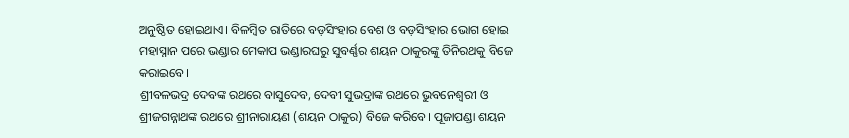ଅନୁଷ୍ଠିତ ହୋଇଥାଏ। ବିଳମ୍ବିତ ରାତିରେ ବଡ଼ସିଂହାର ବେଶ ଓ ବଡ଼ସିଂହାର ଭୋଗ ହୋଇ ମହାସ୍ନାନ ପରେ ଭଣ୍ଡାର ମେକାପ ଭଣ୍ଡାରଘରୁ ସୁବର୍ଣ୍ଣର ଶୟନ ଠାକୁରଙ୍କୁ ତିନିରଥକୁ ବିଜେ କରାଇବେ।
ଶ୍ରୀବଳଭଦ୍ର ଦେବଙ୍କ ରଥରେ ବାସୁଦେବ, ଦେବୀ ସୁଭଦ୍ରାଙ୍କ ରଥରେ ଭୁବନେଶ୍ୱରୀ ଓ ଶ୍ରୀଜଗନ୍ନାଥଙ୍କ ରଥରେ ଶ୍ରୀନାରାୟଣ (ଶୟନ ଠାକୁର) ବିଜେ କରିବେ। ପୂଜାପଣ୍ଡା ଶୟନ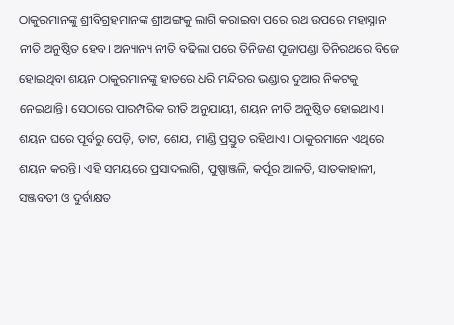ଠାକୁରମାନଙ୍କୁ ଶ୍ରୀବିଗ୍ରହମାନଙ୍କ ଶ୍ରୀଅଙ୍ଗକୁ ଲାଗି କରାଇବା ପରେ ରଥ ଉପରେ ମହାସ୍ନାନ ନୀତି ଅନୁଷ୍ଠିତ ହେବ। ଅନ୍ୟାନ୍ୟ ନୀତି ବଢିଲା ପରେ ତିନିଜଣ ପୂଜାପଣ୍ଡା ତିନିରଥରେ ବିଜେ ହୋଇଥିବା ଶୟନ ଠାକୁରମାନଙ୍କୁ ହାତରେ ଧରି ମନ୍ଦିରର ଭଣ୍ଡାର ଦୁଆର ନିକଟକୁ ନେଇଥାନ୍ତି। ସେଠାରେ ପାରମ୍ପରିକ ରୀତି ଅନୁଯାୟୀ, ଶୟନ ନୀତି ଅନୁଷ୍ଠିତ ହୋଇଥାଏ। ଶୟନ ଘରେ ପୂର୍ବରୁ ପେଡ଼ି, ତାଟ, ଶେଯ, ମାଣ୍ଡି ପ୍ରସ୍ତୁତ ରହିଥାଏ। ଠାକୁରମାନେ ଏଥିରେ ଶୟନ କରନ୍ତି। ଏହି ସମୟରେ ପ୍ରସାଦଲାଗି, ପୁଷ୍ପାଞ୍ଜଳି, କର୍ପୂର ଆଳତି, ସାତକାହାଳୀ, ସଞ୍ଜବତୀ ଓ ଦୁର୍ବାକ୍ଷତ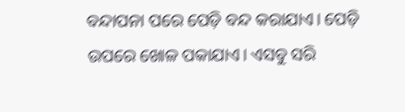ବନ୍ଦାପନା ପରେ ପେଡ଼ି ବନ୍ଦ କରାଯାଏ। ପେଡ଼ି ଉପରେ ଖୋଳ ପକାଯାଏ। ଏସବୁ ସରି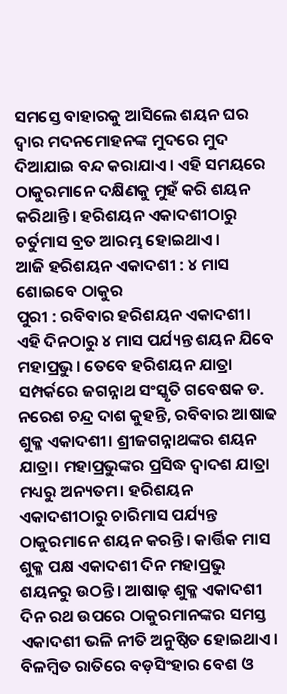ସମସ୍ତେ ବାହାରକୁ ଆସିଲେ ଶୟନ ଘର ଦ୍ୱାର ମଦନମୋହନଙ୍କ ମୁଦରେ ମୁଦ ଦିଆଯାଇ ବନ୍ଦ କରାଯାଏ। ଏହି ସମୟରେ ଠାକୁରମାନେ ଦକ୍ଷିଣକୁ ମୁହଁ କରି ଶୟନ କରିଥାନ୍ତି। ହରିଶୟନ ଏକାଦଶୀଠାରୁ ଚର୍ତୁମାସ ବ୍ରତ ଆରମ୍ଭ ହୋଇଥାଏ।
ଆଜି ହରିଶୟନ ଏକାଦଶୀ : ୪ ମାସ ଶୋଇବେ ଠାକୁର
ପୁରୀ : ରବିବାର ହରିଶୟନ ଏକାଦଶୀ। ଏହି ଦିନଠାରୁ ୪ ମାସ ପର୍ଯ୍ୟନ୍ତ ଶୟନ ଯିବେ ମହାପ୍ରଭୁ। ତେବେ ହରିଶୟନ ଯାତ୍ରା ସମ୍ପର୍କରେ ଜଗନ୍ନାଥ ସଂସ୍କୃତି ଗବେଷକ ଡ. ନରେଶ ଚନ୍ଦ୍ର ଦାଶ କୁହନ୍ତି, ରବିବାର ଆଷାଢ ଶୁକ୍ଳ ଏକାଦଶୀ। ଶ୍ରୀଜଗନ୍ନାଥଙ୍କର ଶୟନ ଯାତ୍ରା। ମହାପ୍ରଭୁଙ୍କର ପ୍ରସିଦ୍ଧ ଦ୍ୱାଦଶ ଯାତ୍ରା ମଧ୍ୟରୁ ଅନ୍ୟତମ। ହରିଶୟନ ଏକାଦଶୀଠାରୁ ଚାରିମାସ ପର୍ଯ୍ୟନ୍ତ ଠାକୁରମାନେ ଶୟନ କରନ୍ତି। କାର୍ତ୍ତିକ ମାସ ଶୁକ୍ଳ ପକ୍ଷ ଏକାଦଶୀ ଦିନ ମହାପ୍ରଭୁ ଶୟନରୁ ଉଠନ୍ତି। ଆଷାଢ଼ ଶୁକ୍ଳ ଏକାଦଶୀ ଦିନ ରଥ ଉପରେ ଠାକୁରମାନଙ୍କର ସମସ୍ତ ଏକାଦଶୀ ଭଳି ନୀତି ଅନୁଷ୍ଠିତ ହୋଇଥାଏ। ବିଳମ୍ବିତ ରାତିରେ ବଡ଼ସିଂହାର ବେଶ ଓ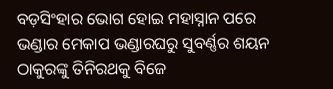ବଡ଼ସିଂହାର ଭୋଗ ହୋଇ ମହାସ୍ନାନ ପରେ ଭଣ୍ଡାର ମେକାପ ଭଣ୍ଡାରଘରୁ ସୁବର୍ଣ୍ଣର ଶୟନ ଠାକୁରଙ୍କୁ ତିନିରଥକୁ ବିଜେ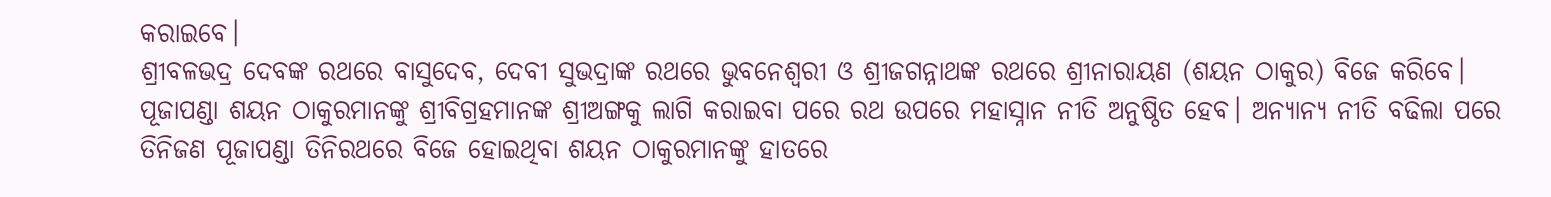କରାଇବେ।
ଶ୍ରୀବଳଭଦ୍ର ଦେବଙ୍କ ରଥରେ ବାସୁଦେବ, ଦେବୀ ସୁଭଦ୍ରାଙ୍କ ରଥରେ ଭୁବନେଶ୍ୱରୀ ଓ ଶ୍ରୀଜଗନ୍ନାଥଙ୍କ ରଥରେ ଶ୍ରୀନାରାୟଣ (ଶୟନ ଠାକୁର) ବିଜେ କରିବେ। ପୂଜାପଣ୍ଡା ଶୟନ ଠାକୁରମାନଙ୍କୁ ଶ୍ରୀବିଗ୍ରହମାନଙ୍କ ଶ୍ରୀଅଙ୍ଗକୁ ଲାଗି କରାଇବା ପରେ ରଥ ଉପରେ ମହାସ୍ନାନ ନୀତି ଅନୁଷ୍ଠିତ ହେବ। ଅନ୍ୟାନ୍ୟ ନୀତି ବଢିଲା ପରେ ତିନିଜଣ ପୂଜାପଣ୍ଡା ତିନିରଥରେ ବିଜେ ହୋଇଥିବା ଶୟନ ଠାକୁରମାନଙ୍କୁ ହାତରେ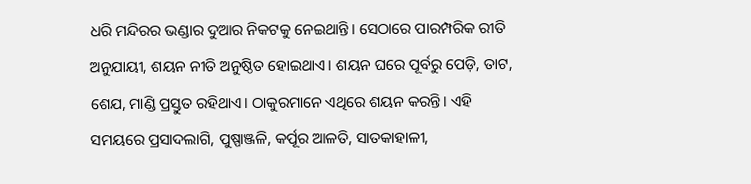ଧରି ମନ୍ଦିରର ଭଣ୍ଡାର ଦୁଆର ନିକଟକୁ ନେଇଥାନ୍ତି। ସେଠାରେ ପାରମ୍ପରିକ ରୀତି ଅନୁଯାୟୀ, ଶୟନ ନୀତି ଅନୁଷ୍ଠିତ ହୋଇଥାଏ। ଶୟନ ଘରେ ପୂର୍ବରୁ ପେଡ଼ି, ତାଟ, ଶେଯ, ମାଣ୍ଡି ପ୍ରସ୍ତୁତ ରହିଥାଏ। ଠାକୁରମାନେ ଏଥିରେ ଶୟନ କରନ୍ତି। ଏହି ସମୟରେ ପ୍ରସାଦଲାଗି, ପୁଷ୍ପାଞ୍ଜଳି, କର୍ପୂର ଆଳତି, ସାତକାହାଳୀ,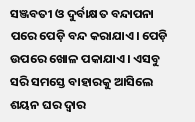ସଞ୍ଜବତୀ ଓ ଦୁର୍ବାକ୍ଷତ ବନ୍ଦାପନା ପରେ ପେଡ଼ି ବନ୍ଦ କରାଯାଏ। ପେଡ଼ି ଉପରେ ଖୋଳ ପକାଯାଏ। ଏସବୁ ସରି ସମସ୍ତେ ବାହାରକୁ ଆସିଲେ ଶୟନ ଘର ଦ୍ୱାର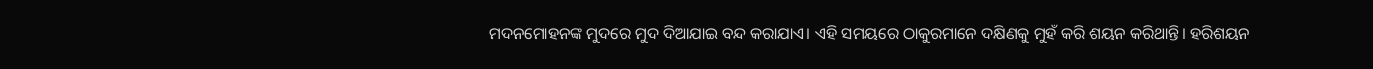ମଦନମୋହନଙ୍କ ମୁଦରେ ମୁଦ ଦିଆଯାଇ ବନ୍ଦ କରାଯାଏ। ଏହି ସମୟରେ ଠାକୁରମାନେ ଦକ୍ଷିଣକୁ ମୁହଁ କରି ଶୟନ କରିଥାନ୍ତି। ହରିଶୟନ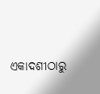ଏକାଦଶୀଠାରୁ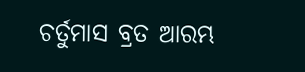ଚର୍ତୁମାସ ବ୍ରତ ଆରମ୍ଭ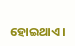ହୋଇଥାଏ।